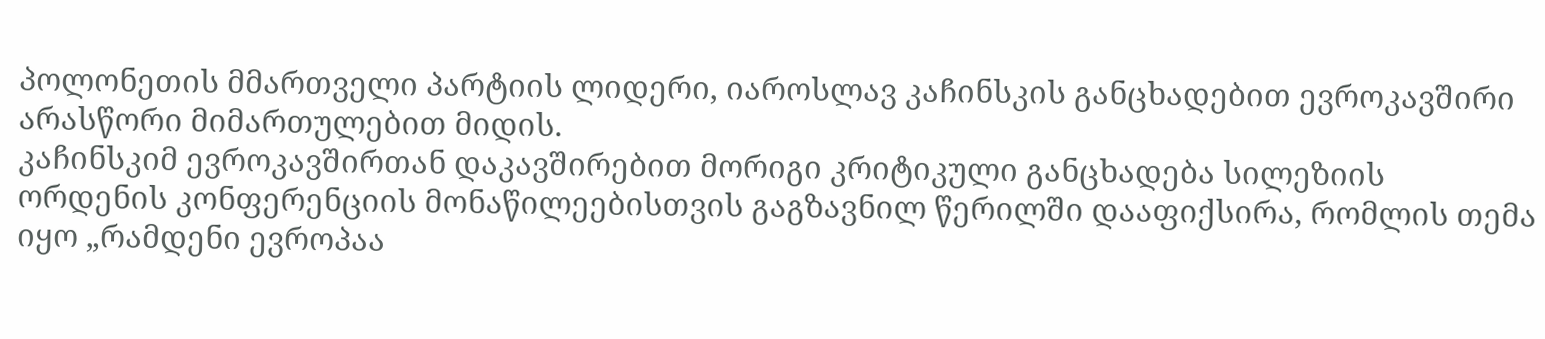პოლონეთის მმართველი პარტიის ლიდერი, იაროსლავ კაჩინსკის განცხადებით ევროკავშირი არასწორი მიმართულებით მიდის.
კაჩინსკიმ ევროკავშირთან დაკავშირებით მორიგი კრიტიკული განცხადება სილეზიის ორდენის კონფერენციის მონაწილეებისთვის გაგზავნილ წერილში დააფიქსირა, რომლის თემა იყო „რამდენი ევროპაა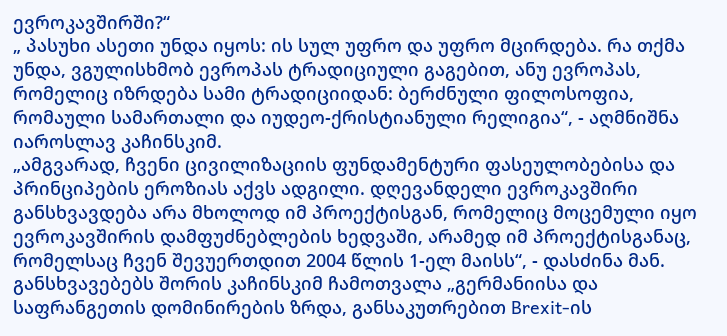ევროკავშირში?“
„ პასუხი ასეთი უნდა იყოს: ის სულ უფრო და უფრო მცირდება. რა თქმა უნდა, ვგულისხმობ ევროპას ტრადიციული გაგებით, ანუ ევროპას, რომელიც იზრდება სამი ტრადიციიდან: ბერძნული ფილოსოფია, რომაული სამართალი და იუდეო-ქრისტიანული რელიგია“, - აღმნიშნა იაროსლავ კაჩინსკიმ.
„ამგვარად, ჩვენი ცივილიზაციის ფუნდამენტური ფასეულობებისა და პრინციპების ეროზიას აქვს ადგილი. დღევანდელი ევროკავშირი განსხვავდება არა მხოლოდ იმ პროექტისგან, რომელიც მოცემული იყო ევროკავშირის დამფუძნებლების ხედვაში, არამედ იმ პროექტისგანაც, რომელსაც ჩვენ შევუერთდით 2004 წლის 1-ელ მაისს“, - დასძინა მან.
განსხვავებებს შორის კაჩინსკიმ ჩამოთვალა „გერმანიისა და საფრანგეთის დომინირების ზრდა, განსაკუთრებით Brexit-ის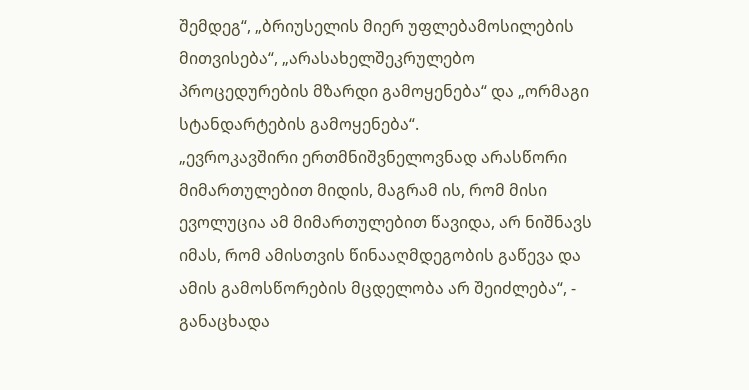შემდეგ“, „ბრიუსელის მიერ უფლებამოსილების მითვისება“, „არასახელშეკრულებო პროცედურების მზარდი გამოყენება“ და „ორმაგი სტანდარტების გამოყენება“.
„ევროკავშირი ერთმნიშვნელოვნად არასწორი მიმართულებით მიდის, მაგრამ ის, რომ მისი ევოლუცია ამ მიმართულებით წავიდა, არ ნიშნავს იმას, რომ ამისთვის წინააღმდეგობის გაწევა და ამის გამოსწორების მცდელობა არ შეიძლება“, - განაცხადა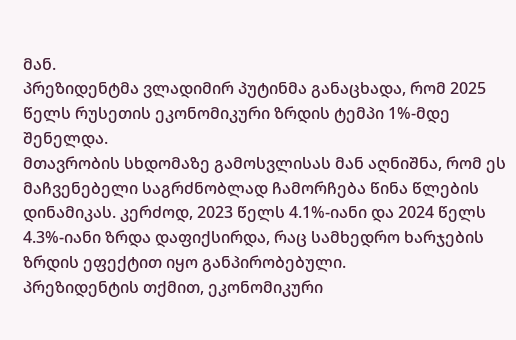მან.
პრეზიდენტმა ვლადიმირ პუტინმა განაცხადა, რომ 2025 წელს რუსეთის ეკონომიკური ზრდის ტემპი 1%-მდე შენელდა.
მთავრობის სხდომაზე გამოსვლისას მან აღნიშნა, რომ ეს მაჩვენებელი საგრძნობლად ჩამორჩება წინა წლების დინამიკას. კერძოდ, 2023 წელს 4.1%-იანი და 2024 წელს 4.3%-იანი ზრდა დაფიქსირდა, რაც სამხედრო ხარჯების ზრდის ეფექტით იყო განპირობებული.
პრეზიდენტის თქმით, ეკონომიკური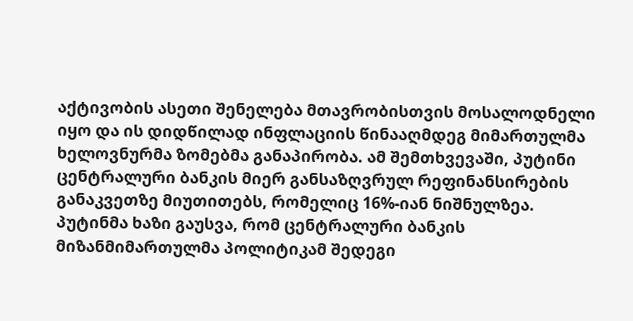აქტივობის ასეთი შენელება მთავრობისთვის მოსალოდნელი იყო და ის დიდწილად ინფლაციის წინააღმდეგ მიმართულმა ხელოვნურმა ზომებმა განაპირობა. ამ შემთხვევაში, პუტინი ცენტრალური ბანკის მიერ განსაზღვრულ რეფინანსირების განაკვეთზე მიუთითებს, რომელიც 16%-იან ნიშნულზეა.
პუტინმა ხაზი გაუსვა, რომ ცენტრალური ბანკის მიზანმიმართულმა პოლიტიკამ შედეგი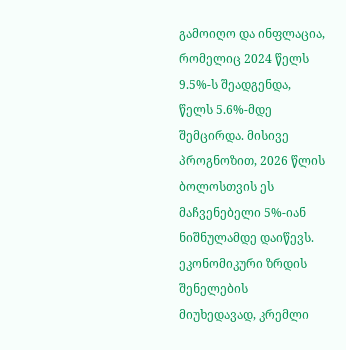გამოიღო და ინფლაცია, რომელიც 2024 წელს 9.5%-ს შეადგენდა, წელს 5.6%-მდე შემცირდა. მისივე პროგნოზით, 2026 წლის ბოლოსთვის ეს მაჩვენებელი 5%-იან ნიშნულამდე დაიწევს.
ეკონომიკური ზრდის შენელების მიუხედავად, კრემლი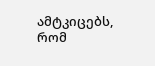ამტკიცებს, რომ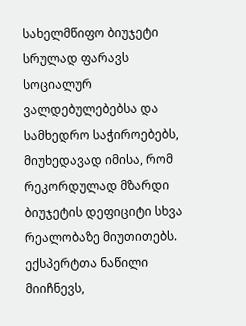სახელმწიფო ბიუჯეტი სრულად ფარავს სოციალურ ვალდებულებებსა და სამხედრო საჭიროებებს, მიუხედავად იმისა, რომ რეკორდულად მზარდი ბიუჯეტის დეფიციტი სხვა რეალობაზე მიუთითებს.
ექსპერტთა ნაწილი მიიჩნევს,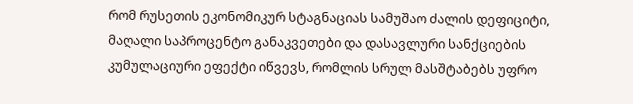რომ რუსეთის ეკონომიკურ სტაგნაციას სამუშაო ძალის დეფიციტი, მაღალი საპროცენტო განაკვეთები და დასავლური სანქციების კუმულაციური ეფექტი იწვევს, რომლის სრულ მასშტაბებს უფრო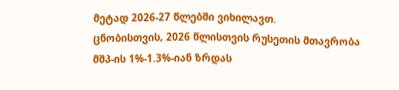მეტად 2026-27 წლებში ვიხილავთ.
ცნობისთვის, 2026 წლისთვის რუსეთის მთავრობა მშპ-ის 1%-1.3%-იან ზრდას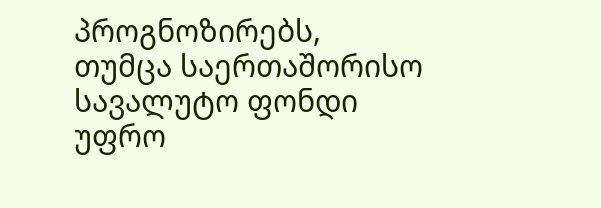პროგნოზირებს, თუმცა საერთაშორისო სავალუტო ფონდი უფრო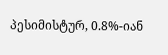პესიმისტურ, 0.8%-იან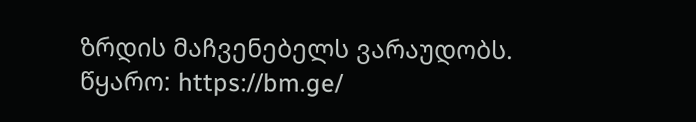ზრდის მაჩვენებელს ვარაუდობს.
წყარო: https://bm.ge/